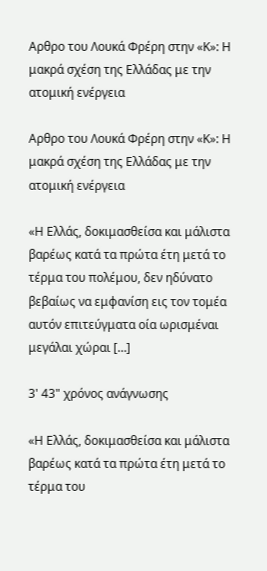Αρθρο του Λουκά Φρέρη στην «Κ»: Η μακρά σχέση της Ελλάδας με την ατομική ενέργεια

Αρθρο του Λουκά Φρέρη στην «Κ»: Η μακρά σχέση της Ελλάδας με την ατομική ενέργεια

«Η Ελλάς, δοκιμασθείσα και μάλιστα βαρέως κατά τα πρώτα έτη μετά το τέρμα του πολέμου, δεν ηδύνατο βεβαίως να εμφανίση εις τον τομέα αυτόν επιτεύγματα οία ωρισμέναι μεγάλαι χώραι […]

3' 43" χρόνος ανάγνωσης

«Η Ελλάς, δοκιμασθείσα και μάλιστα βαρέως κατά τα πρώτα έτη μετά το τέρμα του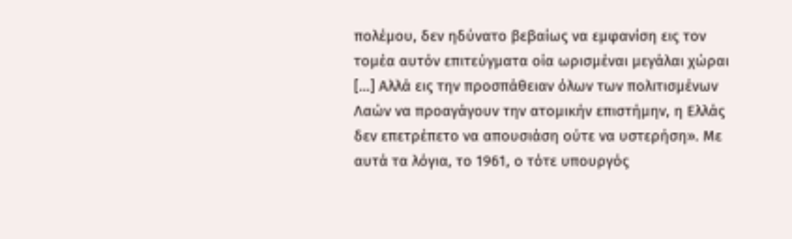πολέμου, δεν ηδύνατο βεβαίως να εμφανίση εις τον τομέα αυτόν επιτεύγματα οία ωρισμέναι μεγάλαι χώραι […] Αλλά εις την προσπάθειαν όλων των πολιτισμένων Λαών να προαγάγουν την ατομικήν επιστήμην, η Ελλάς δεν επετρέπετο να απουσιάση ούτε να υστερήση». Με αυτά τα λόγια, το 1961, ο τότε υπουργός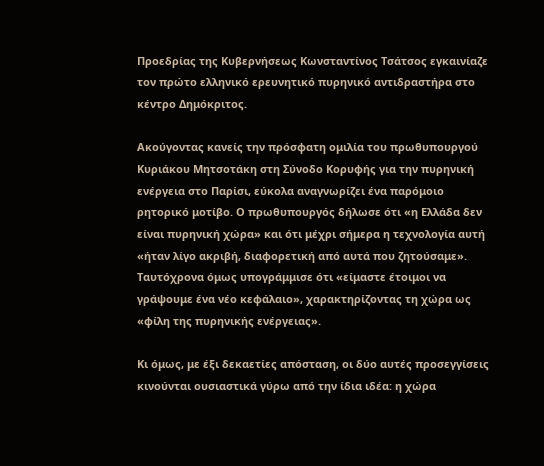Προεδρίας της Κυβερνήσεως Κωνσταντίνος Τσάτσος εγκαινίαζε τον πρώτο ελληνικό ερευνητικό πυρηνικό αντιδραστήρα στο κέντρο Δημόκριτος.

Ακούγοντας κανείς την πρόσφατη ομιλία του πρωθυπουργού Κυριάκου Μητσοτάκη στη Σύνοδο Κορυφής για την πυρηνική ενέργεια στο Παρίσι, εύκολα αναγνωρίζει ένα παρόμοιο ρητορικό μοτίβο. Ο πρωθυπουργός δήλωσε ότι «η Ελλάδα δεν είναι πυρηνική χώρα» και ότι μέχρι σήμερα η τεχνολογία αυτή «ήταν λίγο ακριβή, διαφορετική από αυτά που ζητούσαμε». Ταυτόχρονα όμως υπογράμμισε ότι «είμαστε έτοιμοι να γράψουμε ένα νέο κεφάλαιο», χαρακτηρίζοντας τη χώρα ως «φίλη της πυρηνικής ενέργειας».

Κι όμως, με έξι δεκαετίες απόσταση, οι δύο αυτές προσεγγίσεις κινούνται ουσιαστικά γύρω από την ίδια ιδέα: η χώρα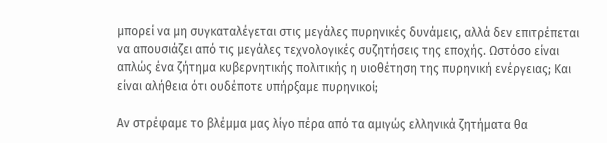μπορεί να μη συγκαταλέγεται στις μεγάλες πυρηνικές δυνάμεις, αλλά δεν επιτρέπεται να απουσιάζει από τις μεγάλες τεχνολογικές συζητήσεις της εποχής. Ωστόσο είναι απλώς ένα ζήτημα κυβερνητικής πολιτικής η υιοθέτηση της πυρηνική ενέργειας; Και είναι αλήθεια ότι ουδέποτε υπήρξαμε πυρηνικοί;

Αν στρέφαμε το βλέμμα μας λίγο πέρα από τα αμιγώς ελληνικά ζητήματα θα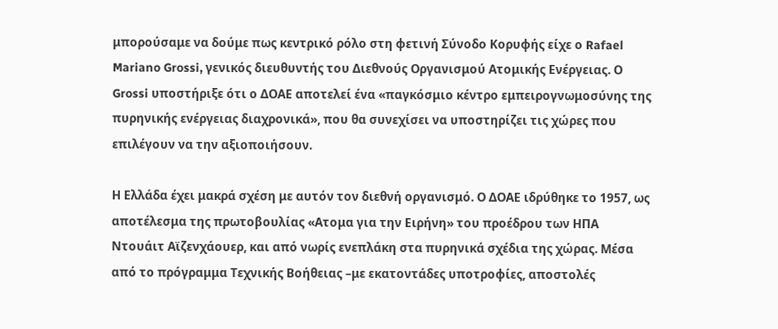μπορούσαμε να δούμε πως κεντρικό ρόλο στη φετινή Σύνοδο Κορυφής είχε ο Rafael Mariano Grossi, γενικός διευθυντής του Διεθνούς Οργανισμού Ατομικής Ενέργειας. Ο Grossi υποστήριξε ότι ο ΔΟΑΕ αποτελεί ένα «παγκόσμιο κέντρο εμπειρογνωμοσύνης της πυρηνικής ενέργειας διαχρονικά», που θα συνεχίσει να υποστηρίζει τις χώρες που επιλέγουν να την αξιοποιήσουν.

Η Ελλάδα έχει μακρά σχέση με αυτόν τον διεθνή οργανισμό. Ο ΔΟΑΕ ιδρύθηκε το 1957, ως αποτέλεσμα της πρωτοβουλίας «Ατομα για την Ειρήνη» του προέδρου των ΗΠΑ Ντουάιτ Αϊζενχάουερ, και από νωρίς ενεπλάκη στα πυρηνικά σχέδια της χώρας. Μέσα από το πρόγραμμα Τεχνικής Βοήθειας –με εκατοντάδες υποτροφίες, αποστολές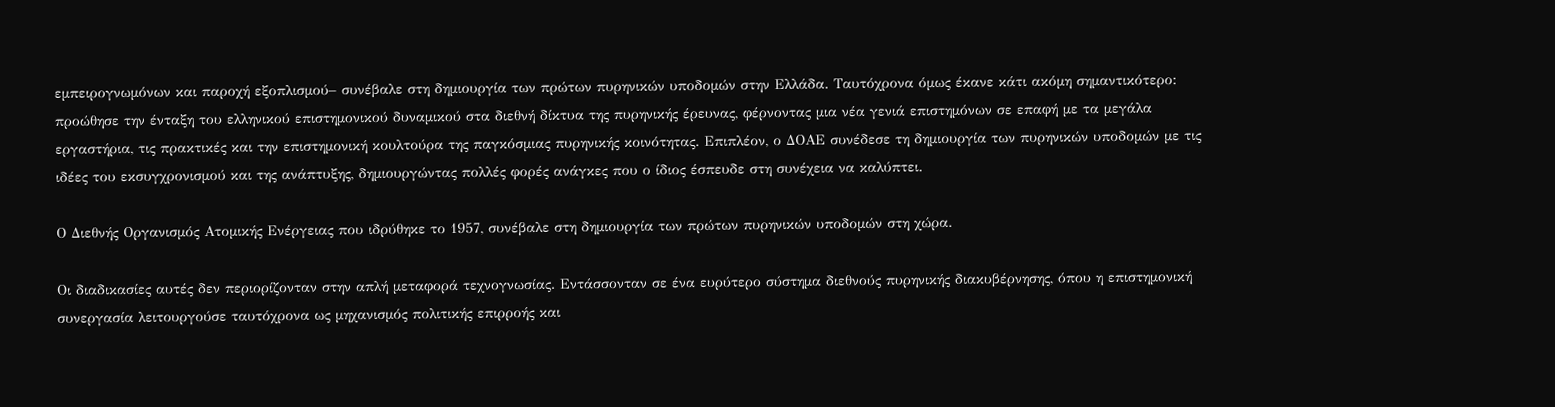εμπειρογνωμόνων και παροχή εξοπλισμού– συνέβαλε στη δημιουργία των πρώτων πυρηνικών υποδομών στην Ελλάδα. Ταυτόχρονα όμως έκανε κάτι ακόμη σημαντικότερο: προώθησε την ένταξη του ελληνικού επιστημονικού δυναμικού στα διεθνή δίκτυα της πυρηνικής έρευνας, φέρνοντας μια νέα γενιά επιστημόνων σε επαφή με τα μεγάλα εργαστήρια, τις πρακτικές και την επιστημονική κουλτούρα της παγκόσμιας πυρηνικής κοινότητας. Επιπλέον, ο ΔΟΑΕ συνέδεσε τη δημιουργία των πυρηνικών υποδομών με τις ιδέες του εκσυγχρονισμού και της ανάπτυξης, δημιουργώντας πολλές φορές ανάγκες που ο ίδιος έσπευδε στη συνέχεια να καλύπτει.

Ο Διεθνής Οργανισμός Ατομικής Ενέργειας που ιδρύθηκε το 1957, συνέβαλε στη δημιουργία των πρώτων πυρηνικών υποδομών στη χώρα.

Οι διαδικασίες αυτές δεν περιορίζονταν στην απλή μεταφορά τεχνογνωσίας. Εντάσσονταν σε ένα ευρύτερο σύστημα διεθνούς πυρηνικής διακυβέρνησης, όπου η επιστημονική συνεργασία λειτουργούσε ταυτόχρονα ως μηχανισμός πολιτικής επιρροής και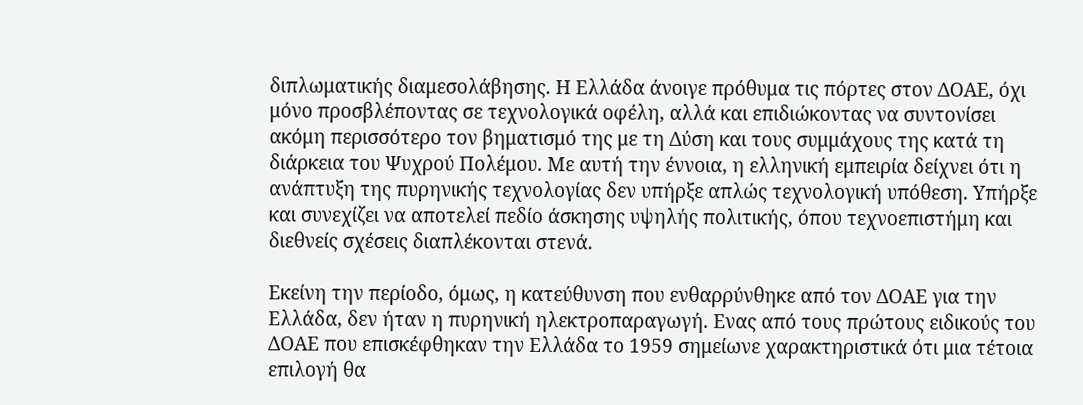διπλωματικής διαμεσολάβησης. Η Ελλάδα άνοιγε πρόθυμα τις πόρτες στον ΔΟΑΕ, όχι μόνο προσβλέποντας σε τεχνολογικά οφέλη, αλλά και επιδιώκοντας να συντονίσει ακόμη περισσότερο τον βηματισμό της με τη Δύση και τους συμμάχους της κατά τη διάρκεια του Ψυχρού Πολέμου. Με αυτή την έννοια, η ελληνική εμπειρία δείχνει ότι η ανάπτυξη της πυρηνικής τεχνολογίας δεν υπήρξε απλώς τεχνολογική υπόθεση. Υπήρξε και συνεχίζει να αποτελεί πεδίο άσκησης υψηλής πολιτικής, όπου τεχνοεπιστήμη και διεθνείς σχέσεις διαπλέκονται στενά.

Εκείνη την περίοδο, όμως, η κατεύθυνση που ενθαρρύνθηκε από τον ΔΟΑΕ για την Ελλάδα, δεν ήταν η πυρηνική ηλεκτροπαραγωγή. Ενας από τους πρώτους ειδικούς του ΔΟΑΕ που επισκέφθηκαν την Ελλάδα το 1959 σημείωνε χαρακτηριστικά ότι μια τέτοια επιλογή θα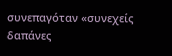συνεπαγόταν «συνεχείς δαπάνες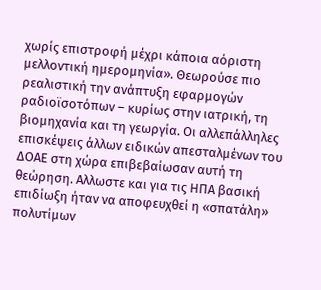χωρίς επιστροφή μέχρι κάποια αόριστη μελλοντική ημερομηνία». Θεωρούσε πιο ρεαλιστική την ανάπτυξη εφαρμογών ραδιοϊσοτόπων – κυρίως στην ιατρική, τη βιομηχανία και τη γεωργία. Οι αλλεπάλληλες επισκέψεις άλλων ειδικών απεσταλμένων του ΔΟΑΕ στη χώρα επιβεβαίωσαν αυτή τη θεώρηση. Αλλωστε και για τις ΗΠΑ βασική επιδίωξη ήταν να αποφευχθεί η «σπατάλη» πολυτίμων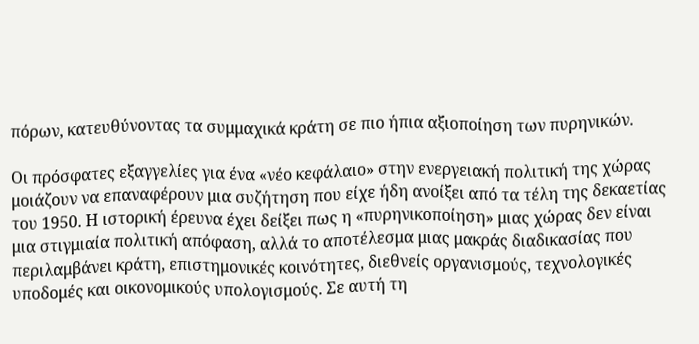πόρων, κατευθύνοντας τα συμμαχικά κράτη σε πιο ήπια αξιοποίηση των πυρηνικών.

Οι πρόσφατες εξαγγελίες για ένα «νέο κεφάλαιο» στην ενεργειακή πολιτική της χώρας μοιάζουν να επαναφέρουν μια συζήτηση που είχε ήδη ανοίξει από τα τέλη της δεκαετίας του 1950. Η ιστορική έρευνα έχει δείξει πως η «πυρηνικοποίηση» μιας χώρας δεν είναι μια στιγμιαία πολιτική απόφαση, αλλά το αποτέλεσμα μιας μακράς διαδικασίας που περιλαμβάνει κράτη, επιστημονικές κοινότητες, διεθνείς οργανισμούς, τεχνολογικές υποδομές και οικονομικούς υπολογισμούς. Σε αυτή τη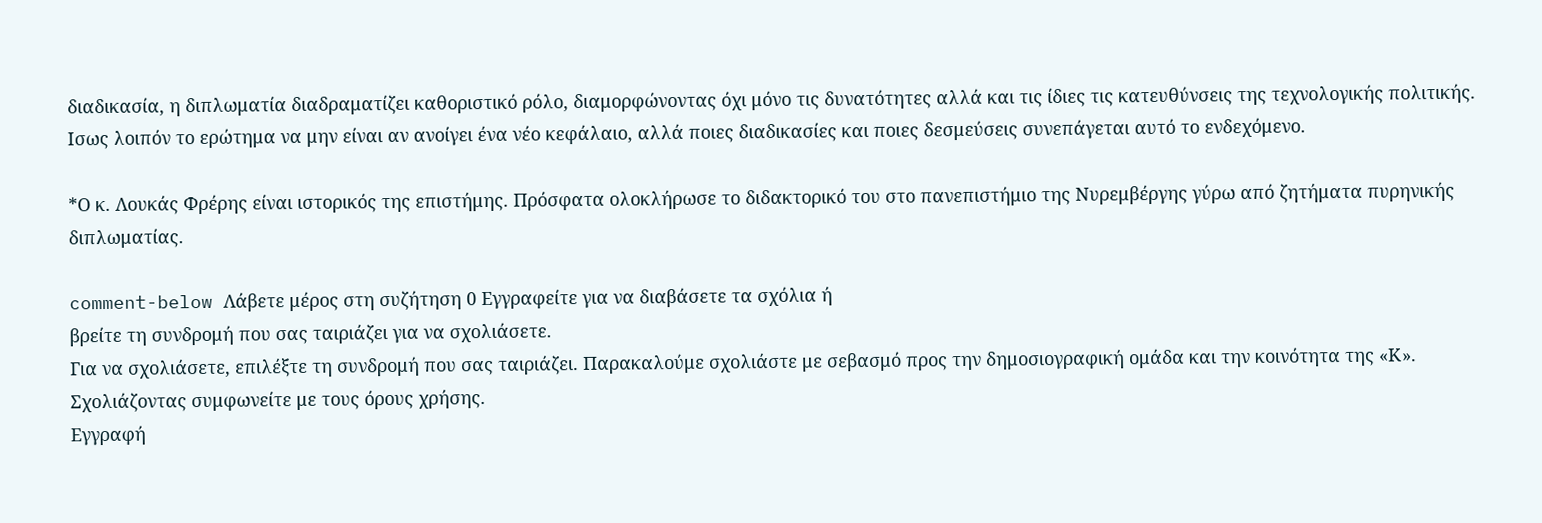διαδικασία, η διπλωματία διαδραματίζει καθοριστικό ρόλο, διαμορφώνοντας όχι μόνο τις δυνατότητες αλλά και τις ίδιες τις κατευθύνσεις της τεχνολογικής πολιτικής. Ισως λοιπόν το ερώτημα να μην είναι αν ανοίγει ένα νέο κεφάλαιο, αλλά ποιες διαδικασίες και ποιες δεσμεύσεις συνεπάγεται αυτό το ενδεχόμενο.

*Ο κ. Λουκάς Φρέρης είναι ιστορικός της επιστήμης. Πρόσφατα ολοκλήρωσε το διδακτορικό του στο πανεπιστήμιο της Νυρεμβέργης γύρω από ζητήματα πυρηνικής διπλωματίας.

comment-below Λάβετε μέρος στη συζήτηση 0 Εγγραφείτε για να διαβάσετε τα σχόλια ή
βρείτε τη συνδρομή που σας ταιριάζει για να σχολιάσετε.
Για να σχολιάσετε, επιλέξτε τη συνδρομή που σας ταιριάζει. Παρακαλούμε σχολιάστε με σεβασμό προς την δημοσιογραφική ομάδα και την κοινότητα της «Κ».
Σχολιάζοντας συμφωνείτε με τους όρους χρήσης.
Εγγραφή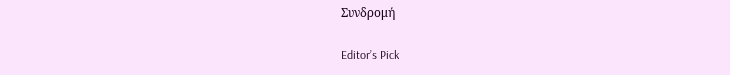Συνδρομή

Editor’s Pick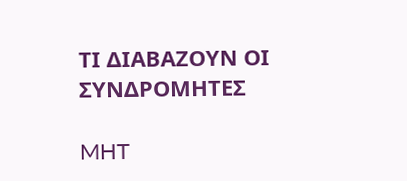ΤΙ ΔΙΑΒΑΖΟΥΝ ΟΙ ΣΥΝΔΡΟΜΗΤΕΣ

MHT